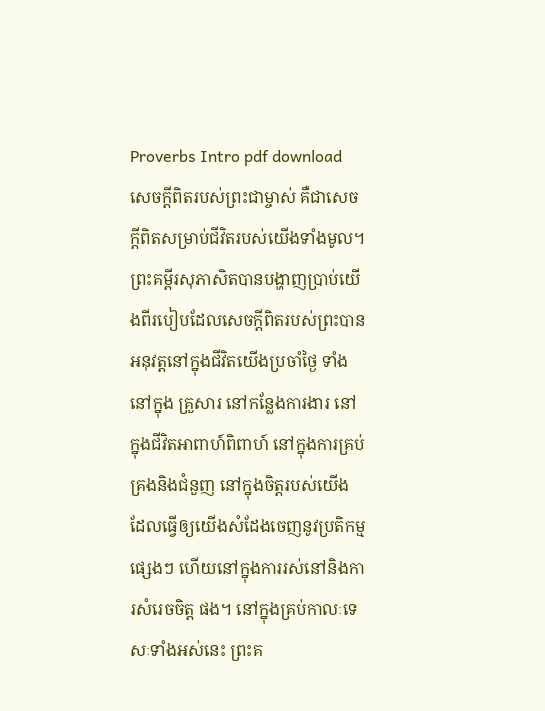Proverbs Intro pdf download
សេចក្តីពិតរបស់ព្រះជាម្ចាស់ គឺជាសេចក្ដីពិតសម្រាប់ជីវិតរបស់យើងទាំងមូល។ ព្រះគម្ពីរសុភាសិតបានបង្ហាញប្រាប់យើងពីរបៀបដែលសេចក្តីពិតរបស់ព្រះបានអនុវត្តនៅក្នុងជីវិតយើងប្រចាំថ្ងៃ ទាំងនៅក្នុង គ្រួសារ នៅកន្លែងការងារ នៅក្នុងជីវិតអាពាហ៍ពិពាហ៍ នៅក្នុងការគ្រប់គ្រងនិងជំនួញ នៅក្នុងចិត្តរបស់យើង ដែលធ្វើឲ្យយើងសំដែងចេញនូវប្រតិកម្មផ្សេងៗ ហើយនៅក្នុងការរស់នៅនិងការសំរេចចិត្ត ផង។ នៅក្នុងគ្រប់កាលៈទេសៈទាំងអស់នេះ ព្រះគ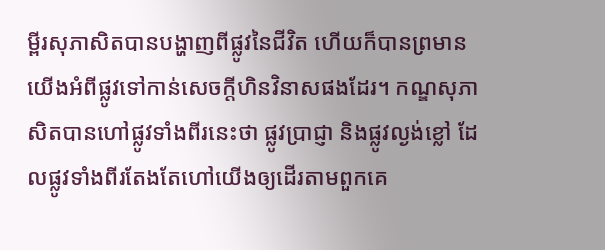ម្ពីរសុភាសិតបានបង្ហាញពីផ្លូវនៃជីវិត ហើយក៏បានព្រមានយើងអំពីផ្លូវទៅកាន់សេចក្តីហិនវិនាសផងដែរ។ កណ្ឌសុភាសិតបានហៅផ្លូវទាំងពីរនេះថា ផ្លូវប្រាជ្ញា និងផ្លូវល្ងង់ខ្លៅ ដែលផ្លូវទាំងពីរតែងតែហៅយើងឲ្យដើរតាមពួកគេ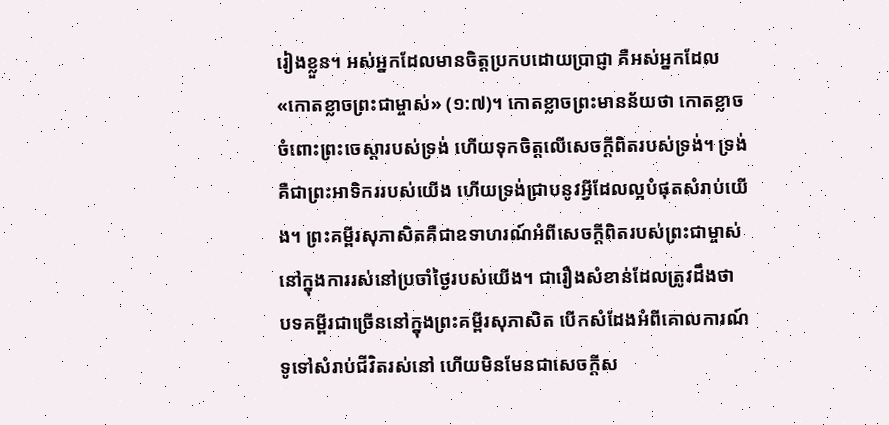រៀងខ្លួន។ អស់អ្នកដែលមានចិត្តប្រកបដោយប្រាជ្ញា គឺអស់អ្នកដែល «កោតខ្លាចព្រះជាម្ចាស់» (១:៧)។ កោតខ្លាចព្រះមានន័យថា កោតខ្លាចចំពោះព្រះចេស្ដារបស់ទ្រង់ ហើយទុកចិត្តលើសេចក្តីពិតរបស់ទ្រង់។ ទ្រង់គឺជាព្រះអាទិកររបស់យើង ហើយទ្រង់ជ្រាបនូវអ្វីដែលល្អបំផុតសំរាប់យើង។ ព្រះគម្ពីរសុភាសិតគឺជាឧទាហរណ៍អំពីសេចក្តីពិតរបស់ព្រះជាម្ចាស់នៅក្នុងការរស់នៅប្រចាំថ្ងៃរបស់យើង។ ជារឿងសំខាន់ដែលត្រូវដឹងថា បទគម្ពីរជាច្រើននៅក្នុងព្រះគម្ពីរសុភាសិត បើកសំដែងអំពីគោលការណ៍ទូទៅសំរាប់ជីវិតរស់នៅ ហើយមិនមែនជាសេចក្តីស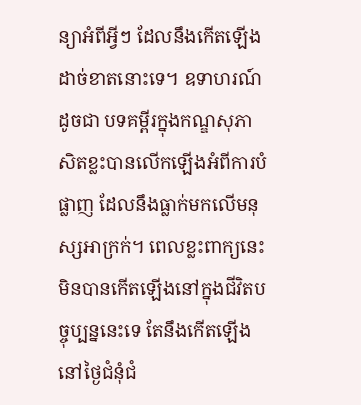ន្យាអំពីអ្វីៗ ដែលនឹងកើតឡើងដាច់ខាតនោះទេ។ ឧទាហរណ៍ដូចជា បទគម្ពីរក្នុងកណ្ឌសុភាសិតខ្លះបានលើកឡើងអំពីការបំផ្លាញ ដែលនឹងធ្លាក់មកលើមនុស្សអាក្រក់។ ពេលខ្លះពាក្យនេះមិនបានកើតឡើងនៅក្នុងជីវិតបច្ចុប្បន្ននេះទេ តែនឹងកើតឡើងនៅថ្ងៃជំនុំជំ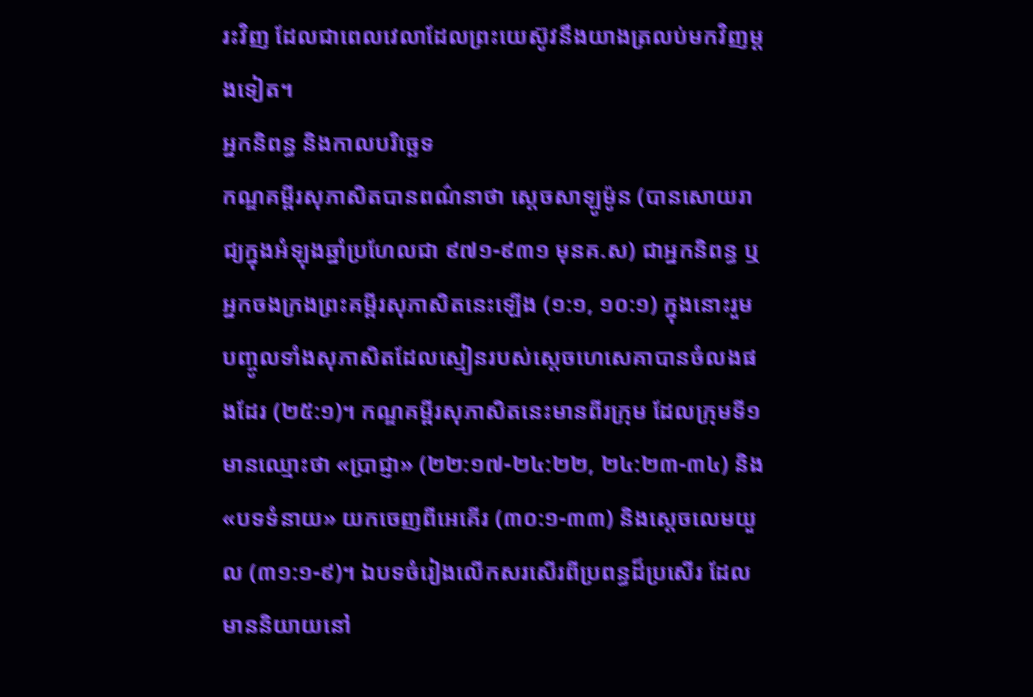រះវិញ ដែលជាពេលវេលាដែលព្រះយេស៊ូវនឹងយាងត្រលប់មកវិញម្តងទៀត។
អ្នកនិពន្ធ និងកាលបរិច្ឆេទ
កណ្ឌគម្ពីរសុភាសិតបានពណ៌នាថា ស្តេចសាឡូម៉ូន (បានសោយរាជ្យក្នុងអំឡុងឆ្នាំប្រហែលជា ៩៧១-៩៣១ មុនគ.ស) ជាអ្នកនិពន្ធ ឬអ្នកចងក្រងព្រះគម្ពីរសុភាសិតនេះឡើង (១:១, ១០:១) ក្នុងនោះរួមបញ្ចូលទាំងសុភាសិតដែលស្មៀនរបស់ស្តេចហេសេគាបានចំលងផងដែរ (២៥:១)។ កណ្ឌគម្ពីរសុភាសិតនេះមានពីរក្រុម ដែលក្រុមទី១មានឈ្មោះថា «ប្រាជ្ញា» (២២:១៧-២៤:២២, ២៤:២៣-៣៤) និង «បទទំនាយ» យកចេញពីអេគើរ (៣០:១-៣៣) និងស្តេចលេមយួល (៣១:១-៩)។ ឯបទចំរៀងលើកសរសើរពីប្រពន្ធដ៏ប្រសើរ ដែលមាននិយាយនៅ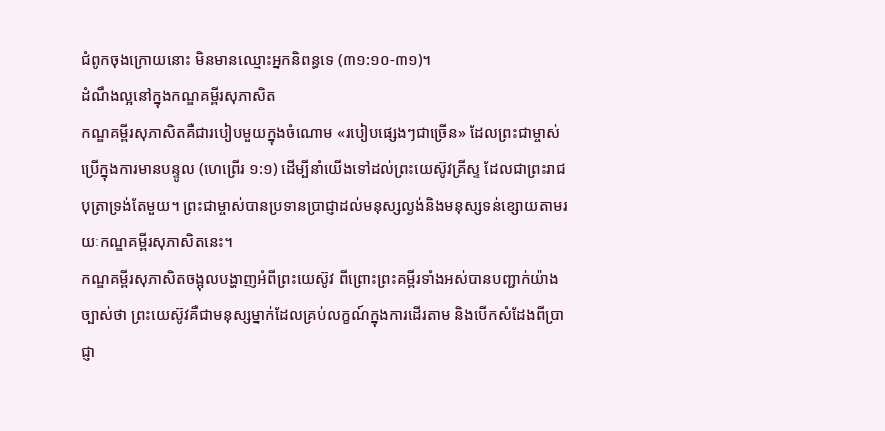ជំពូកចុងក្រោយនោះ មិនមានឈ្មោះអ្នកនិពន្ធទេ (៣១:១០-៣១)។
ដំណឹងល្អនៅក្នុងកណ្ឌគម្ពីរសុភាសិត
កណ្ឌគម្ពីរសុភាសិតគឺជារបៀបមួយក្នុងចំណោម «របៀបផ្សេងៗជាច្រើន» ដែលព្រះជាម្ចាស់ប្រើក្នុងការមានបន្ទូល (ហេព្រើរ ១:១) ដើម្បីនាំយើងទៅដល់ព្រះយេស៊ូវគ្រីស្ទ ដែលជាព្រះរាជបុត្រាទ្រង់តែមួយ។ ព្រះជាម្ចាស់បានប្រទានប្រាជ្ញាដល់មនុស្សល្ងង់និងមនុស្សទន់ខ្សោយតាមរយៈកណ្ឌគម្ពីរសុភាសិតនេះ។
កណ្ឌគម្ពីរសុភាសិតចង្អុលបង្ហាញអំពីព្រះយេស៊ូវ ពីព្រោះព្រះគម្ពីរទាំងអស់បានបញ្ជាក់យ៉ាងច្បាស់ថា ព្រះយេស៊ូវគឺជាមនុស្សម្នាក់ដែលគ្រប់លក្ខណ៍ក្នុងការដើរតាម និងបើកសំដែងពីប្រាជ្ញា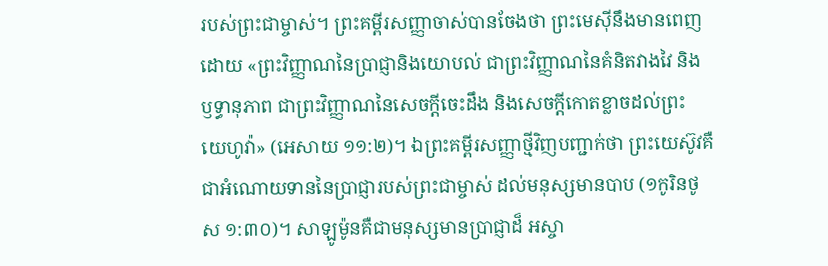របស់ព្រះជាម្ចាស់។ ព្រះគម្ពីរសញ្ញាចាស់បានចែងថា ព្រះមេស៊ីនឹងមានពេញដោយ «ព្រះវិញ្ញាណនៃប្រាជ្ញានិងយោបល់ ជាព្រះវិញ្ញាណនៃគំនិតវាងវៃ និងឫទ្ធានុភាព ជាព្រះវិញ្ញាណនៃសេចក្តីចេះដឹង និងសេចក្តីកោតខ្លាចដល់ព្រះ យេហូវ៉ា» (អេសាយ ១១:២)។ ឯព្រះគម្ពីរសញ្ញាថ្មីវិញបញ្ជាក់ថា ព្រះយេស៊ូវគឺជាអំណោយទាននៃប្រាជ្ញារបស់ព្រះជាម្ចាស់ ដល់មនុស្សមានបាប (១កូរិនថូស ១:៣០)។ សាឡូម៉ូនគឺជាមនុស្សមានប្រាជ្ញាដ៏ អស្ចា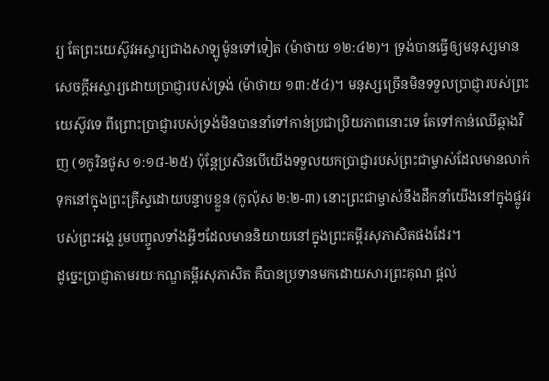រ្យ តែព្រះយេស៊ូវអស្ចារ្យជាងសាឡូម៉ូនទៅទៀត (ម៉ាថាយ ១២:៤២)។ ទ្រង់បានធ្វើឲ្យមនុស្សមាន សេចក្តីអស្ចារ្យដោយប្រាជ្ញារបស់ទ្រង់ (ម៉ាថាយ ១៣:៥៤)។ មនុស្សច្រើនមិនទទួលប្រាជ្ញារបស់ព្រះយេស៊ូវទេ ពីព្រោះប្រាជ្ញារបស់ទ្រង់មិនបាននាំទៅកាន់ប្រជាប្រិយភាពនោះទេ តែទៅកាន់ឈើឆ្កាងវិញ (១កូរិនថូស ១:១៨-២៥) ប៉ុន្តែប្រសិនបើយើងទទួលយកប្រាជ្ញារបស់ព្រះជាម្ចាស់ដែលមានលាក់ទុកនៅក្នុងព្រះគ្រីស្ទដោយបន្ទាបខ្លួន (កូល៉ុស ២:២-៣) នោះព្រះជាម្ចាស់នឹងដឹកនាំយើងនៅក្នុងផ្លូវរបស់ព្រះអង្គ រួមបញ្ចូលទាំងអ្វីៗដែលមាននិយាយនៅក្នុងព្រះគម្ពីរសុភាសិតផងដែរ។
ដូច្នេះប្រាជ្ញាតាមរយៈកណ្ឌគម្ពីរសុភាសិត គឺបានប្រទានមកដោយសារព្រះគុណ ផ្តល់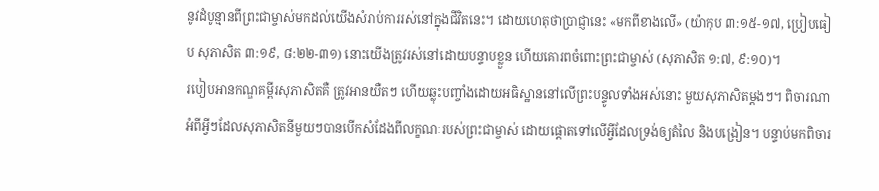នូវដំបូន្មានពីព្រះជាម្ចាស់មកដល់យើងសំរាប់ការរស់នៅក្នុងជីវិតនេះ។ ដោយហេតុថាប្រាជ្ញានេះ «មកពីខាងលើ» (យ៉ាកុប ៣:១៥-១៧, ប្រៀបធៀប សុភាសិត ៣:១៩, ៨:២២-៣១) នោះយើងត្រូវរស់នៅដោយបន្ទាបខ្លួន ហើយគោរពចំពោះព្រះជាម្ចាស់ (សុភាសិត ១:៧, ៩:១០)។
របៀបអានកណ្ឌគម្ពីរសុភាសិតគឺ ត្រូវអានយឺតៗ ហើយឆ្លុះបញ្ចាំងដោយអធិស្ឋាននៅលើព្រះបន្ទូលទាំងអស់នោះ មួយសុភាសិតម្តងៗ។ ពិចារណាអំពីអ្វីៗដែលសុភាសិតនីមួយៗបានបើកសំដែងពីលក្ខណៈរបស់ព្រះជាម្ចាស់ ដោយផ្ដោតទៅលើអ្វីដែលទ្រង់ឲ្យតំលៃ និងបង្រៀន។ បន្ទាប់មកពិចារ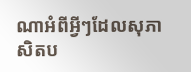ណាអំពីអ្វីៗដែលសុភាសិតប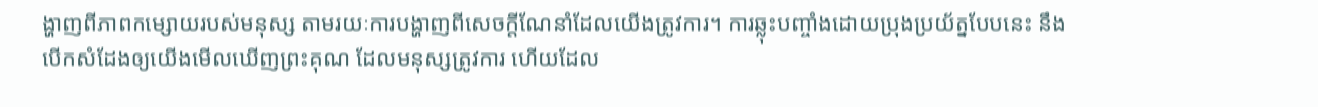ង្ហាញពីភាពកម្សោយរបស់មនុស្ស តាមរយៈការបង្ហាញពីសេចក្តីណែនាំដែលយើងត្រូវការ។ ការឆ្លុះបញ្ចាំងដោយប្រុងប្រយ័ត្នបែបនេះ នឹងបើកសំដែងឲ្យយើងមើលឃើញព្រះគុណ ដែលមនុស្សត្រូវការ ហើយដែល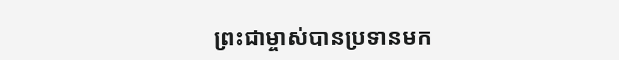ព្រះជាម្ចាស់បានប្រទានមក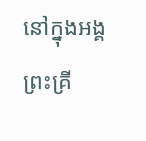នៅក្នុងអង្គព្រះគ្រី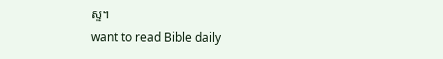ស្ទ។
want to read Bible daily